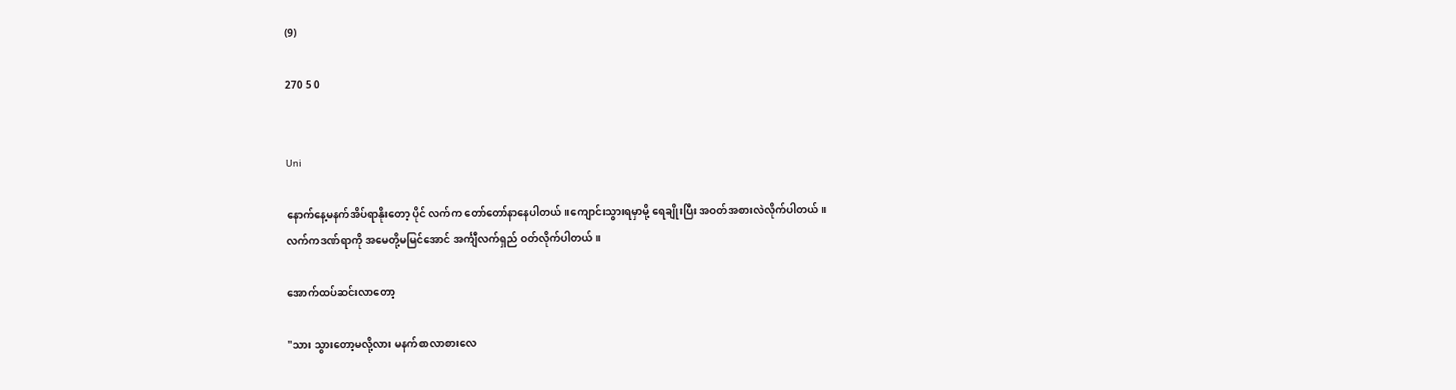(9)

270 5 0


Uni

နောက်နေ့မနက်အိပ်ရာနိုးတော့ ပိုင် လက်က တော်တော်နာနေပါတယ်။ကျောင်းသွားရမှာမို့ ရေချိုးပြီး အဝတ်အစားလဲလိုက်ပါတယ်။
လက်ကဒဏ်ရာကို အမေတို့မမြင်အောင် အင်္ကျီလက်ရှည် ဝတ်လိုက်ပါတယ်။

အောက်ထပ်ဆင်းလာတော့

"သား သွားတော့မလို့လား မနက်စာလာစားလေ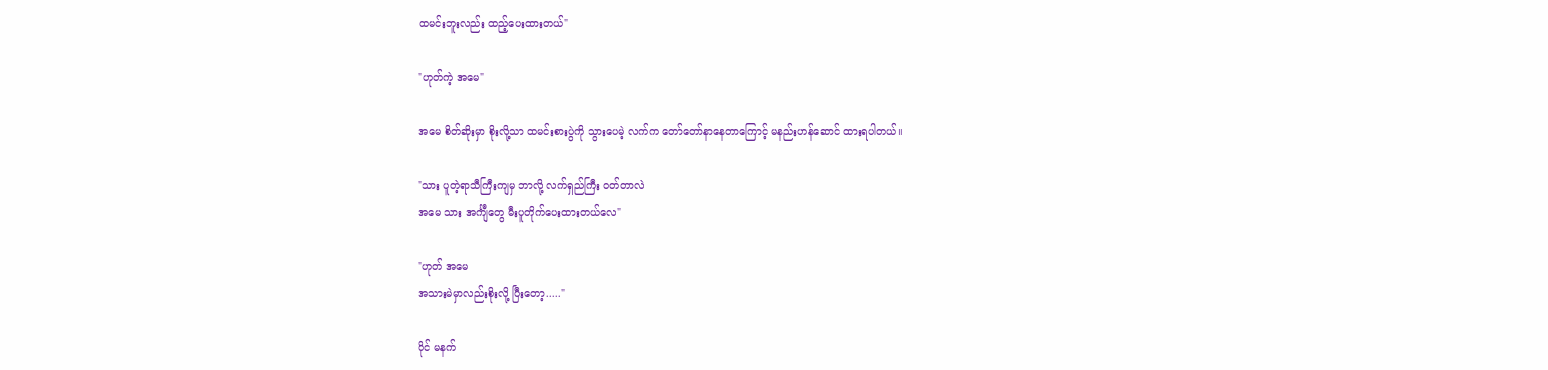ထမင်းဘူးလည်း ထည့်ပေးထားတယ်"

"ဟုတ်ကဲ့ အမေ"

အမေ စိတ်ဆိုးမှာ စိုးလို့သာ ထမင်းစားပွဲကို သွားပေမဲ့ လက်က တော်တော်နာနေတာကြောင့် မနည်းဟန်ဆောင် ထားရပါတယ်။

"သား ပူတဲ့ရာသီကြီးကျမှ ဘာလို့ လက်ရှည်ကြီး ဝတ်တာလဲ
အမေ သား အင်္ကျီတွေ မီးပူတိုက်ပေးထားတယ်လေ"

"ဟုတ် အမေ
အသားမဲမှာလည်းစိုးလို့ ပြီးတော့....."

ပိုင် မနက်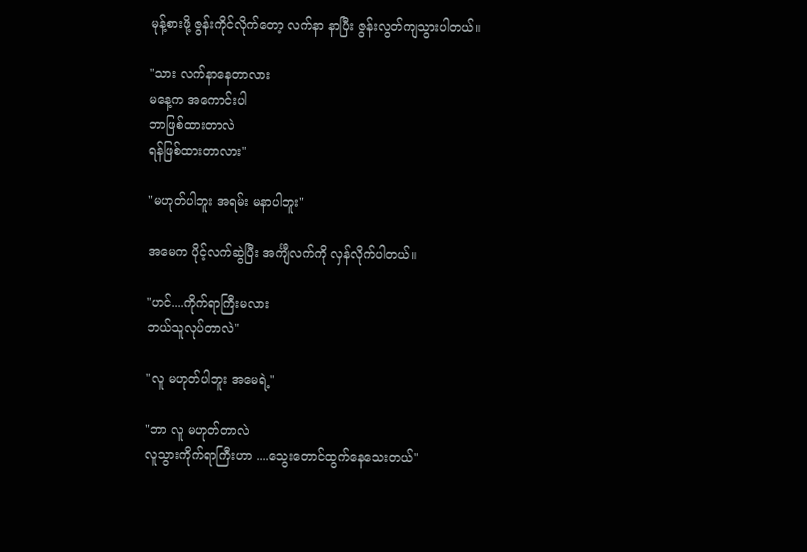မုန့်စားဖို့ ဇွန်းကိုင်လိုက်တော့ လက်နာ နာပြီး ဇွန်းလွတ်ကျသွားပါတယ်။

"သား လက်နာနေတာလား
မနေ့က အကောင်းပါ
ဘာဖြစ်ထားတာလဲ
ရန်ဖြစ်ထားတာလား"

"မဟုတ်ပါဘူး အရမ်း မနာပါဘူး"

အမေက ပိုင့်လက်ဆွဲပြီး အင်္ကျီလက်ကို လှန်လိုက်ပါတယ်။

"ဟင်....ကိုက်ရာကြီးမလား
ဘယ်သူလုပ်တာလဲ"

"လူ မဟုတ်ပါဘူး အမေရဲ့"

"ဘာ လူ မဟုတ်တာလဲ
လူသွားကိုက်ရာကြီးဟာ ....သွေးတောင်ထွက်နေသေးတယ်"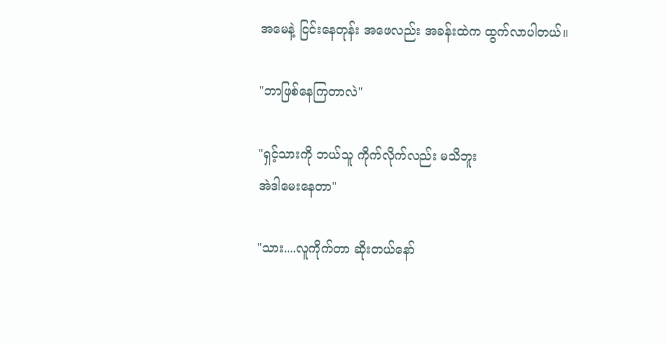အမေနဲ့ ငြင်းနေတုန်း အဖေလည်း အခန်းထဲက ထွက်လာပါတယ်။

"ဘာဖြစ်နေကြတာလဲ"

"ရှင့်သားကို ဘယ်သူ ကိုက်လိုက်လည်း မသိဘူး
အဲဒါမေးနေတာ"

"သား....လူကိုက်တာ ဆိုးတယ်နော်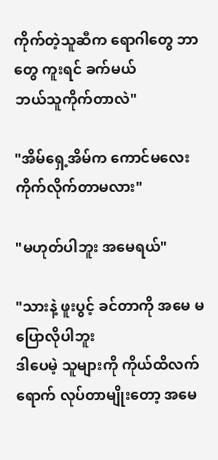ကိုက်တဲ့သူဆီက ရောဂါတွေ ဘာတွေ ကူးရင် ခက်မယ်
ဘယ်သူကိုက်တာလဲ"

"အိမ်ရှေ့အိမ်က ကောင်မလေး ကိုက်လိုက်တာမလား"

"မဟုတ်ပါဘူး အမေရယ်"

"သားနဲ့ ဖူးပွင့် ခင်တာကို အမေ မပြောလိုပါဘူး
ဒါပေမဲ့ သူများကို ကိုယ်ထိလက်ရောက် လုပ်တာမျိုးတော့ အမေ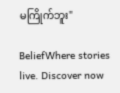မကြိုက်ဘူး"

BeliefWhere stories live. Discover now